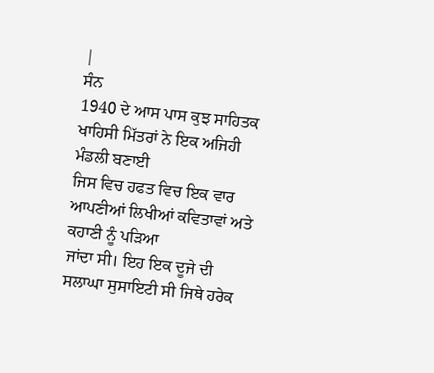|
ਸੰਨ
1940 ਦੇ ਆਸ ਪਾਸ ਕੁਝ ਸਾਹਿਤਕ ਖਾਹਿਸੀ ਮਿੱਤਰਾਂ ਨੇ ਇਕ ਅਜਿਹੀ ਮੰਡਲੀ ਬਣਾਈ
ਜਿਸ ਵਿਚ ਹਫਤ ਵਿਚ ਇਕ ਵਾਰ ਆਪਣੀਆਂ ਲਿਖੀਆਂ ਕਵਿਤਾਵਾਂ ਅਤੇ ਕਹਾਣੀ ਨੂੰ ਪੜਿਆ
ਜਾਂਦਾ ਸੀ। ਇਹ ਇਕ ਦੂਜੇ ਦੀ ਸਲਾਘਾ ਸੁਸਾਇਟੀ ਸੀ ਜਿਥੇ ਹਰੇਕ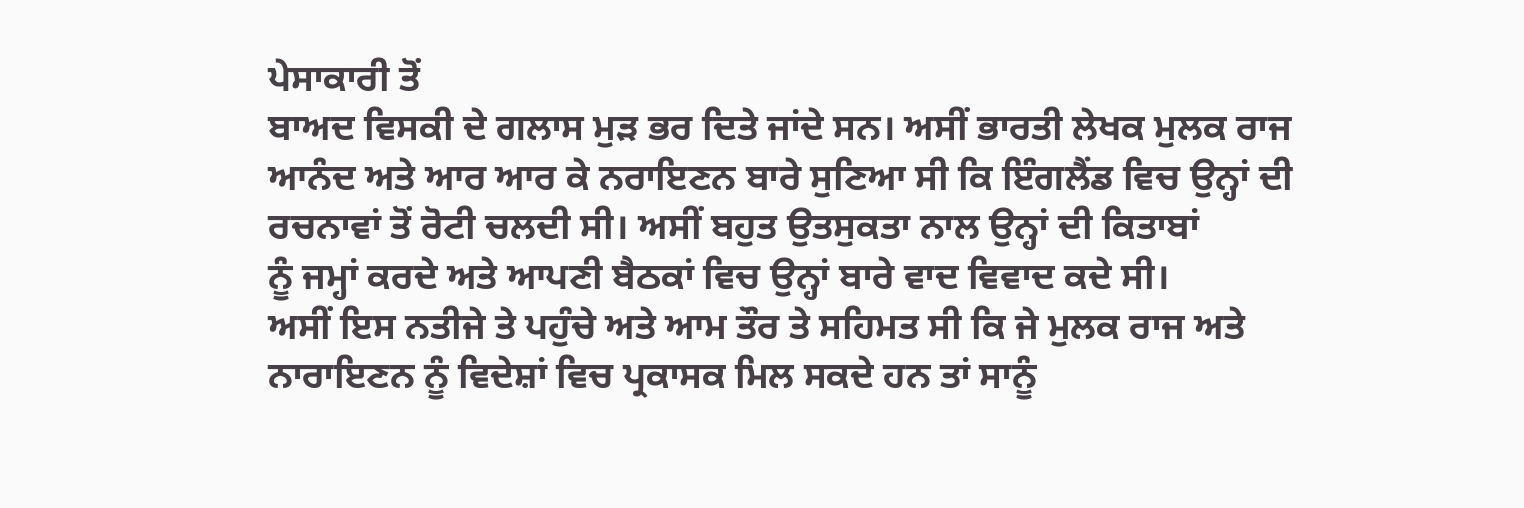ਪੇਸਾਕਾਰੀ ਤੋਂ
ਬਾਅਦ ਵਿਸਕੀ ਦੇ ਗਲਾਸ ਮੁੜ ਭਰ ਦਿਤੇ ਜਾਂਦੇ ਸਨ। ਅਸੀਂ ਭਾਰਤੀ ਲੇਖਕ ਮੁਲਕ ਰਾਜ
ਆਨੰਦ ਅਤੇ ਆਰ ਆਰ ਕੇ ਨਰਾਇਣਨ ਬਾਰੇ ਸੁਣਿਆ ਸੀ ਕਿ ਇੰਗਲੈਂਡ ਵਿਚ ਉਨ੍ਹਾਂ ਦੀ
ਰਚਨਾਵਾਂ ਤੋਂ ਰੋਟੀ ਚਲਦੀ ਸੀ। ਅਸੀਂ ਬਹੁਤ ਉਤਸੁਕਤਾ ਨਾਲ ਉਨ੍ਹਾਂ ਦੀ ਕਿਤਾਬਾਂ
ਨੂੰ ਜਮ੍ਹਾਂ ਕਰਦੇ ਅਤੇ ਆਪਣੀ ਬੈਠਕਾਂ ਵਿਚ ਉਨ੍ਹਾਂ ਬਾਰੇ ਵਾਦ ਵਿਵਾਦ ਕਦੇ ਸੀ।
ਅਸੀਂ ਇਸ ਨਤੀਜੇ ਤੇ ਪਹੁੰਚੇ ਅਤੇ ਆਮ ਤੌਰ ਤੇ ਸਹਿਮਤ ਸੀ ਕਿ ਜੇ ਮੁਲਕ ਰਾਜ ਅਤੇ
ਨਾਰਾਇਣਨ ਨੂੰ ਵਿਦੇਸ਼ਾਂ ਵਿਚ ਪ੍ਰਕਾਸਕ ਮਿਲ ਸਕਦੇ ਹਨ ਤਾਂ ਸਾਨੂੰ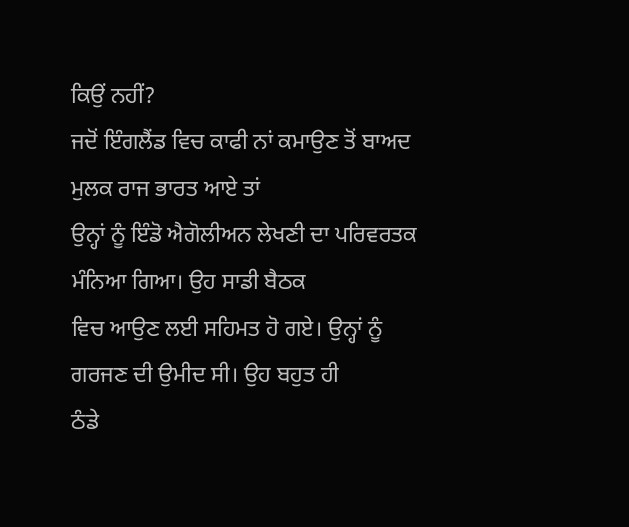ਕਿਉਂ ਨਹੀਂ?
ਜਦੋਂ ਇੰਗਲੈਂਡ ਵਿਚ ਕਾਫੀ ਨਾਂ ਕਮਾਉਣ ਤੋਂ ਬਾਅਦ ਮੁਲਕ ਰਾਜ ਭਾਰਤ ਆਏ ਤਾਂ
ਉਨ੍ਹਾਂ ਨੂੰ ਇੰਡੋ ਐਗੋਲੀਅਨ ਲੇਖਣੀ ਦਾ ਪਰਿਵਰਤਕ ਮੰਨਿਆ ਗਿਆ। ਉਹ ਸਾਡੀ ਬੈਠਕ
ਵਿਚ ਆਉਣ ਲਈ ਸਹਿਮਤ ਹੋ ਗਏ। ਉਨ੍ਹਾਂ ਨੂੰ ਗਰਜਣ ਦੀ ਉਮੀਦ ਸੀ। ਉਹ ਬਹੁਤ ਹੀ
ਠੰਡੇ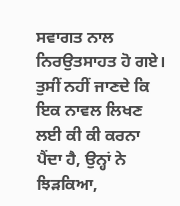ਸਵਾਗਤ ਨਾਲ ਨਿਰਉਤਸਾਹਤ ਹੋ ਗਏ। ਤੁਸੀਂ ਨਹੀਂ ਜਾਣਦੇ ਕਿ ਇਕ ਨਾਵਲ ਲਿਖਣ
ਲਈ ਕੀ ਕੀ ਕਰਨਾ ਪੈਂਦਾ ਹੈ, ਉਨ੍ਹਾਂ ਨੇ ਝਿੜਕਿਆ,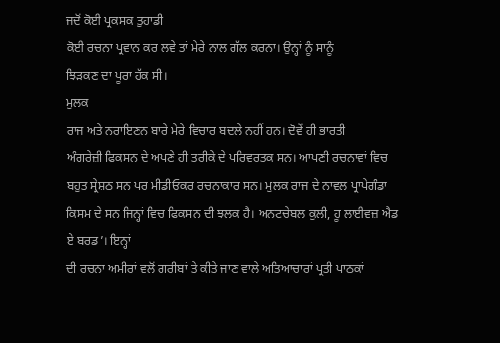ਜਦੋਂ ਕੋਈ ਪ੍ਰਕਸਕ ਤੁਹਾਡੀ
ਕੋਈ ਰਚਨਾ ਪ੍ਰਵਾਨ ਕਰ ਲਵੇ ਤਾਂ ਮੇਰੇ ਨਾਲ ਗੱਲ ਕਰਨਾ। ਉਨ੍ਹਾਂ ਨੂੰ ਸਾਨੂੰ
ਝਿੜਕਣ ਦਾ ਪੂਰਾ ਹੱਕ ਸੀ।
ਮੁਲਕ
ਰਾਜ ਅਤੇ ਨਰਾਇਣਨ ਬਾਰੇ ਮੇਰੇ ਵਿਚਾਰ ਬਦਲੇ ਨਹੀਂ ਹਨ। ਦੋਵੇਂ ਹੀ ਭਾਰਤੀ
ਅੰਗਰੇਜ਼ੀ ਫਿਕਸਨ ਦੇ ਅਪਣੇ ਹੀ ਤਰੀਕੇ ਦੇ ਪਰਿਵਰਤਕ ਸਨ। ਆਪਣੀ ਰਚਨਾਵਾਂ ਵਿਚ
ਬਹੁਤ ਸ੍ਰੇਸ਼ਠ ਸਨ ਪਰ ਮੀਡੀਓਕਰ ਰਚਨਾਕਾਰ ਸਨ। ਮੁਲਕ ਰਾਜ ਦੇ ਨਾਵਲ ਪ੍ਰਾਪੇਗੰਡਾ
ਕਿਸਮ ਦੇ ਸਨ ਜਿਨ੍ਹਾਂ ਵਿਚ ਫਿਕਸਨ ਦੀ ਝਲਕ ਹੈ। ਅਨਟਚੇਬਲ ਕੁਲੀ, ਹੂ ਲਾਈਵਜ਼ ਐਡ
ਏ ਬਰਡ’। ਇਨ੍ਹਾਂ
ਦੀ ਰਚਨਾ ਅਮੀਰਾਂ ਵਲੋਂ ਗਰੀਬਾਂ ਤੇ ਕੀਤੇ ਜਾਣ ਵਾਲੇ ਅਤਿਆਚਾਰਾਂ ਪ੍ਰਤੀ ਪਾਠਕਾਂ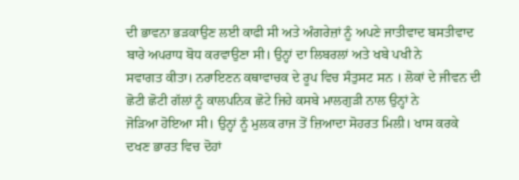ਦੀ ਭਾਵਨਾ ਭੜਕਾਉਣ ਲਈ ਕਾਫੀ ਸੀ ਅਤੇ ਅੰਗਰੇਜ਼ਾਂ ਨੂੰ ਅਪਣੇ ਜਾਤੀਵਾਦ ਬਸਤੀਵਾਦ
ਬਾਰੇ ਅਪਰਾਧ ਬੋਧ ਕਰਵਾਉਣਾ ਸੀ। ਉਨ੍ਹਾਂ ਦਾ ਲਿਬਰਲਾਂ ਅਤੇ ਖਬੇ ਪਖੀ ਨੇ
ਸਵਾਗਤ ਕੀਤਾ। ਨਰਾਇਣਨ ਕਥਾਵਾਚਕ ਦੇ ਰੂਪ ਵਿਚ ਸੰਤੁਸਟ ਸਨ । ਲੋਕਾਂ ਦੇ ਜੀਵਨ ਦੀ
ਛੋਟੀ ਛੋਟੀ ਗੱਲਾਂ ਨੂੰ ਕਾਲਪਨਿਕ ਛੋਟੇ ਜਿਹੇ ਕਸਬੇ ਮਾਲਗੁੜੀ ਨਾਲ ਉਨ੍ਹਾਂ ਨੇ
ਜੋੜਿਆ ਹੋਇਆ ਸੀ। ਉਨ੍ਹਾਂ ਨੂੰ ਮੁਲਕ ਰਾਜ ਤੋਂ ਜ਼ਿਆਦਾ ਸੋਹਰਤ ਮਿਲੀ। ਖਾਸ ਕਰਕੇ
ਦਖਣ ਭਾਰਤ ਵਿਚ ਦੋਹਾਂ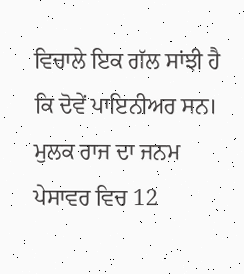ਵਿਚਾਲੇ ਇਕ ਗੱਲ ਸਾਂਝੀ ਹੈ ਕਿ ਦੋਵੇਂ ਪਾਇਨੀਅਰ ਸਨ।
ਮੁਲਕ ਰਾਜ ਦਾ ਜਨਮ ਪੇਸਾਵਰ ਵਿਚ 12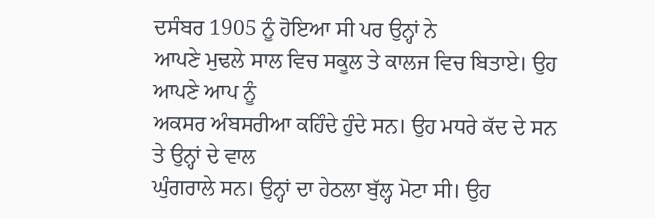ਦਸੰਬਰ 1905 ਨੂੰ ਹੋਇਆ ਸੀ ਪਰ ਉਨ੍ਹਾਂ ਨੇ
ਆਪਣੇ ਮੁਢਲੇ ਸਾਲ ਵਿਚ ਸਕੂਲ ਤੇ ਕਾਲਜ ਵਿਚ ਬਿਤਾਏ। ਉਹ ਆਪਣੇ ਆਪ ਨੂੰ
ਅਕਸਰ ਅੰਬਸਰੀਆ ਕਹਿੰਦੇ ਹੁੰਦੇ ਸਨ। ਉਹ ਮਧਰੇ ਕੱਦ ਦੇ ਸਨ ਤੇ ਉਨ੍ਹਾਂ ਦੇ ਵਾਲ
ਘੁੰਗਰਾਲੇ ਸਨ। ਉਨ੍ਹਾਂ ਦਾ ਹੇਠਲਾ ਬੁੱਲ੍ਹ ਮੋਟਾ ਸੀ। ਉਹ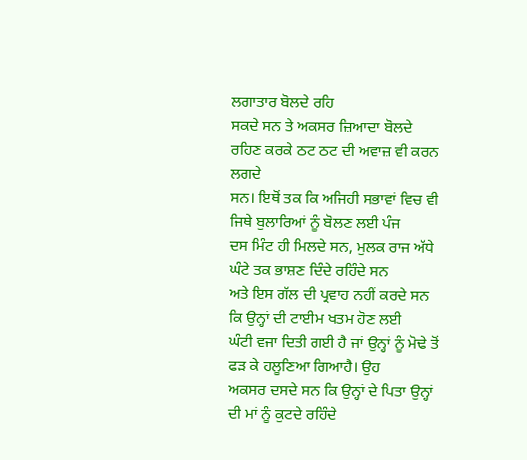ਲਗਾਤਾਰ ਬੋਲਦੇ ਰਹਿ
ਸਕਦੇ ਸਨ ਤੇ ਅਕਸਰ ਜ਼ਿਆਦਾ ਬੋਲਦੇ ਰਹਿਣ ਕਰਕੇ ਠਟ ਠਟ ਦੀ ਅਵਾਜ਼ ਵੀ ਕਰਨ ਲਗਦੇ
ਸਨ। ਇਥੋਂ ਤਕ ਕਿ ਅਜਿਹੀ ਸਭਾਵਾਂ ਵਿਚ ਵੀ ਜਿਥੇ ਬੁਲਾਰਿਆਂ ਨੂੰ ਬੋਲਣ ਲਈ ਪੰਜ
ਦਸ ਮਿੰਟ ਹੀ ਮਿਲਦੇ ਸਨ, ਮੁਲਕ ਰਾਜ ਅੱਧੇ ਘੰਟੇ ਤਕ ਭਾਸ਼ਣ ਦਿੰਦੇ ਰਹਿੰਦੇ ਸਨ
ਅਤੇ ਇਸ ਗੱਲ ਦੀ ਪ੍ਰਵਾਹ ਨਹੀਂ ਕਰਦੇ ਸਨ ਕਿ ਉਨ੍ਹਾਂ ਦੀ ਟਾਈਮ ਖਤਮ ਹੋਣ ਲਈ
ਘੰਟੀ ਵਜਾ ਦਿਤੀ ਗਈ ਹੈ ਜਾਂ ਉਨ੍ਹਾਂ ਨੂੰ ਮੋਢੇ ਤੋਂ ਫੜ ਕੇ ਹਲੂਣਿਆ ਗਿਆਹੈ। ਉਹ
ਅਕਸਰ ਦਸਦੇ ਸਨ ਕਿ ਉਨ੍ਹਾਂ ਦੇ ਪਿਤਾ ਉਨ੍ਹਾਂ ਦੀ ਮਾਂ ਨੂੰ ਕੁਟਦੇ ਰਹਿੰਦੇ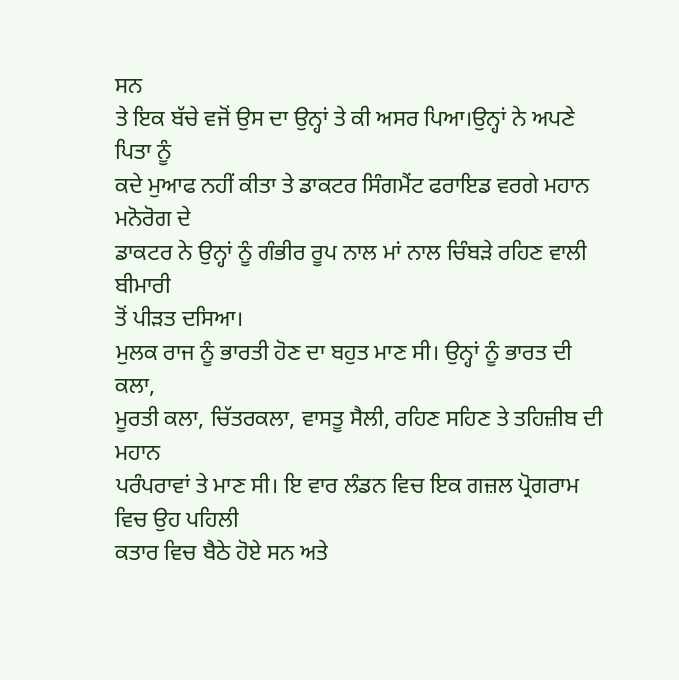ਸਨ
ਤੇ ਇਕ ਬੱਚੇ ਵਜੋਂ ਉਸ ਦਾ ਉਨ੍ਹਾਂ ਤੇ ਕੀ ਅਸਰ ਪਿਆ।ਉਨ੍ਹਾਂ ਨੇ ਅਪਣੇ ਪਿਤਾ ਨੂੰ
ਕਦੇ ਮੁਆਫ ਨਹੀਂ ਕੀਤਾ ਤੇ ਡਾਕਟਰ ਸਿੰਗਮੈਂਟ ਫਰਾਇਡ ਵਰਗੇ ਮਹਾਨ ਮਨੋਰੋਗ ਦੇ
ਡਾਕਟਰ ਨੇ ਉਨ੍ਹਾਂ ਨੂੰ ਗੰਭੀਰ ਰੂਪ ਨਾਲ ਮਾਂ ਨਾਲ ਚਿੰਬੜੇ ਰਹਿਣ ਵਾਲੀ ਬੀਮਾਰੀ
ਤੋਂ ਪੀੜਤ ਦਸਿਆ।
ਮੁਲਕ ਰਾਜ ਨੂੰ ਭਾਰਤੀ ਹੋਣ ਦਾ ਬਹੁਤ ਮਾਣ ਸੀ। ਉਨ੍ਹਾਂ ਨੂੰ ਭਾਰਤ ਦੀ ਕਲਾ,
ਮੂਰਤੀ ਕਲਾ, ਚਿੱਤਰਕਲਾ, ਵਾਸਤੂ ਸੈਲੀ, ਰਹਿਣ ਸਹਿਣ ਤੇ ਤਹਿਜ਼ੀਬ ਦੀ ਮਹਾਨ
ਪਰੰਪਰਾਵਾਂ ਤੇ ਮਾਣ ਸੀ। ਇ ਵਾਰ ਲੰਡਨ ਵਿਚ ਇਕ ਗਜ਼ਲ ਪ੍ਰੋਗਰਾਮ ਵਿਚ ਉਹ ਪਹਿਲੀ
ਕਤਾਰ ਵਿਚ ਬੈਠੇ ਹੋਏ ਸਨ ਅਤੇ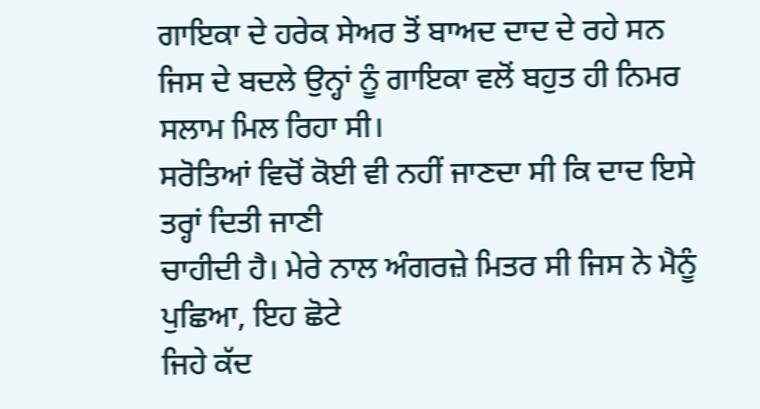ਗਾਇਕਾ ਦੇ ਹਰੇਕ ਸੇਅਰ ਤੋਂ ਬਾਅਦ ਦਾਦ ਦੇ ਰਹੇ ਸਨ
ਜਿਸ ਦੇ ਬਦਲੇ ਉਨ੍ਹਾਂ ਨੂੰ ਗਾਇਕਾ ਵਲੋਂ ਬਹੁਤ ਹੀ ਨਿਮਰ ਸਲਾਮ ਮਿਲ ਰਿਹਾ ਸੀ।
ਸਰੋਤਿਆਂ ਵਿਚੋਂ ਕੋਈ ਵੀ ਨਹੀਂ ਜਾਣਦਾ ਸੀ ਕਿ ਦਾਦ ਇਸੇ ਤਰ੍ਹਾਂ ਦਿਤੀ ਜਾਣੀ
ਚਾਹੀਦੀ ਹੈ। ਮੇਰੇ ਨਾਲ ਅੰਗਰਜ਼ੇ ਮਿਤਰ ਸੀ ਜਿਸ ਨੇ ਮੈਨੂੰ ਪੁਛਿਆ, ਇਹ ਛੋਟੇ
ਜਿਹੇ ਕੱਦ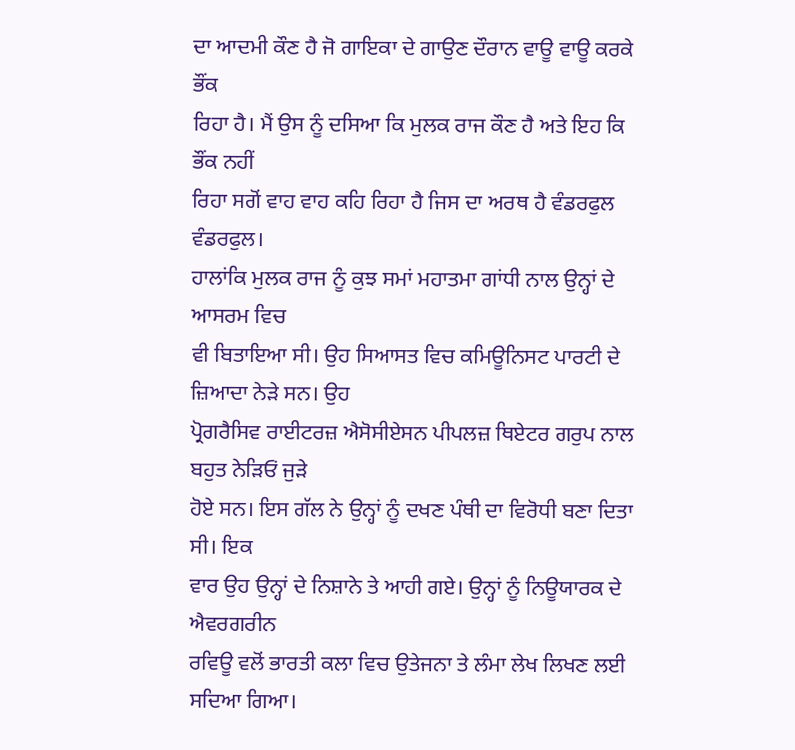ਦਾ ਆਦਮੀ ਕੌਣ ਹੈ ਜੋ ਗਾਇਕਾ ਦੇ ਗਾਉਣ ਦੌਰਾਨ ਵਾਊ ਵਾਊ ਕਰਕੇ ਭੌਂਕ
ਰਿਹਾ ਹੈ। ਮੈਂ ਉਸ ਨੂੰ ਦਸਿਆ ਕਿ ਮੁਲਕ ਰਾਜ ਕੌਣ ਹੈ ਅਤੇ ਇਹ ਕਿ ਭੌਂਕ ਨਹੀਂ
ਰਿਹਾ ਸਗੋਂ ਵਾਹ ਵਾਹ ਕਹਿ ਰਿਹਾ ਹੈ ਜਿਸ ਦਾ ਅਰਥ ਹੈ ਵੰਡਰਫੁਲ ਵੰਡਰਫੁਲ।
ਹਾਲਾਂਕਿ ਮੁਲਕ ਰਾਜ ਨੂੰ ਕੁਝ ਸਮਾਂ ਮਹਾਤਮਾ ਗਾਂਧੀ ਨਾਲ ਉਨ੍ਹਾਂ ਦੇ ਆਸਰਮ ਵਿਚ
ਵੀ ਬਿਤਾਇਆ ਸੀ। ਉਹ ਸਿਆਸਤ ਵਿਚ ਕਮਿਊਨਿਸਟ ਪਾਰਟੀ ਦੇ ਜ਼ਿਆਦਾ ਨੇੜੇ ਸਨ। ਉਹ
ਪ੍ਰੋਗਰੈਸਿਵ ਰਾਈਟਰਜ਼ ਐਸੋਸੀਏਸਨ ਪੀਪਲਜ਼ ਥਿਏਟਰ ਗਰੁਪ ਨਾਲ ਬਹੁਤ ਨੇੜਿਓਂ ਜੁੜੇ
ਹੋਏ ਸਨ। ਇਸ ਗੱਲ ਨੇ ਉਨ੍ਹਾਂ ਨੂੰ ਦਖਣ ਪੰਥੀ ਦਾ ਵਿਰੋਧੀ ਬਣਾ ਦਿਤਾ ਸੀ। ਇਕ
ਵਾਰ ਉਹ ਉਨ੍ਹਾਂ ਦੇ ਨਿਸ਼ਾਨੇ ਤੇ ਆਹੀ ਗਏ। ਉਨ੍ਹਾਂ ਨੂੰ ਨਿਊਯਾਰਕ ਦੇ ਐਵਰਗਰੀਨ
ਰਵਿਊ ਵਲੋਂ ਭਾਰਤੀ ਕਲਾ ਵਿਚ ਉਤੇਜਨਾ ਤੇ ਲੰਮਾ ਲੇਖ ਲਿਖਣ ਲਈ ਸਦਿਆ ਗਿਆ।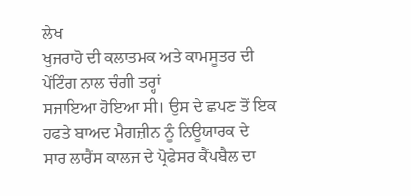ਲੇਖ
ਖੁਜਰਾਹੋ ਦੀ ਕਲਾਤਮਕ ਅਤੇ ਕਾਮਸੂਤਰ ਦੀ ਪੇਂਟਿੰਗ ਨਾਲ ਚੰਗੀ ਤਰ੍ਹਾਂ
ਸਜਾਇਆ ਹੋਇਆ ਸੀ। ਉਸ ਦੇ ਛਪਣ ਤੋਂ ਇਕ ਹਫਤੇ ਬਾਅਦ ਮੈਗਜ਼ੀਨ ਨੂੰ ਨਿਊਯਾਰਕ ਦੇ
ਸਾਰ ਲਾਰੈਂਸ ਕਾਲਜ ਦੇ ਪ੍ਰੋਫੇਸਰ ਕੈਂਪਬੈਲ ਦਾ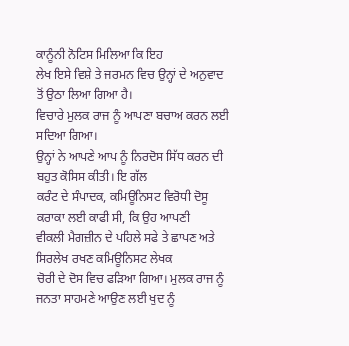ਕਾਨੂੰਨੀ ਨੋਟਿਸ ਮਿਲਿਆ ਕਿ ਇਹ
ਲੇਖ ਇਸੇ ਵਿਸ਼ੇ ਤੇ ਜਰਮਨ ਵਿਚ ਉਨ੍ਹਾਂ ਦੇ ਅਨੁਵਾਦ ਤੋਂ ਉਠਾ ਲਿਆ ਗਿਆ ਹੈ।
ਵਿਚਾਰੇ ਮੁਲਕ ਰਾਜ ਨੂੰ ਆਪਣਾ ਬਚਾਅ ਕਰਨ ਲਈ ਸਦਿਆ ਗਿਆ।
ਉਨ੍ਹਾਂ ਨੇ ਆਪਣੇ ਆਪ ਨੂੰ ਨਿਰਦੋਸ ਸਿੱਧ ਕਰਨ ਦੀ ਬਹੁਤ ਕੋਸਿਸ ਕੀਤੀ। ਇ ਗੱਲ
ਕਰੰਟ ਦੇ ਸੰਪਾਦਕ, ਕਮਿਊਨਿਸਟ ਵਿਰੋਧੀ ਦੋਸੂ ਕਰਾਕਾ ਲਈ ਕਾਫੀ ਸੀ, ਕਿ ਉਹ ਆਪਣੀ
ਵੀਕਲੀ ਮੈਗਜ਼ੀਨ ਦੇ ਪਹਿਲੇ ਸਫੇ ਤੇ ਛਾਪਣ ਅਤੇ ਸਿਰਲੇਖ ਰਖਣ ਕਮਿਊਨਿਸਟ ਲੇਖਕ
ਚੋਰੀ ਦੇ ਦੋਸ ਵਿਚ ਫੜਿਆ ਗਿਆ। ਮੁਲਕ ਰਾਜ ਨੂੰ ਜਨਤਾ ਸਾਹਮਣੇ ਆਉਣ ਲਈ ਖੁਦ ਨੂੰ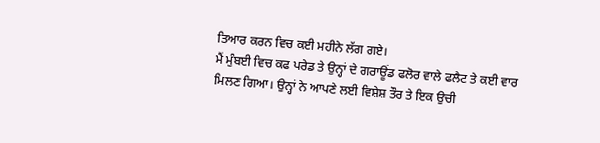ਤਿਆਰ ਕਰਨ ਵਿਚ ਕਈ ਮਹੀਨੇ ਲੱਗ ਗਏ।
ਮੈਂ ਮੁੰਬਈ ਵਿਚ ਕਫ ਪਰੇਡ ਤੇ ਉਨ੍ਹਾਂ ਦੇ ਗਰਾਊਂਡ ਫਲੋਰ ਵਾਲੇ ਫਲੈਟ ਤੇ ਕਈ ਵਾਰ
ਮਿਲਣ ਗਿਆ। ਉਨ੍ਹਾਂ ਨੇ ਆਪਣੇ ਲਈ ਵਿਸ਼ੇਸ਼ ਤੌਰ ਤੇ ਇਕ ਉਚੀ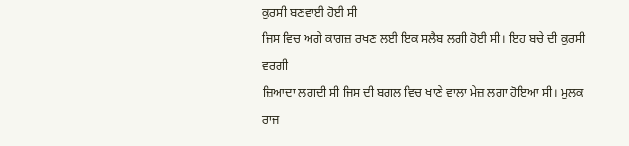ਕੁਰਸੀ ਬਣਵਾਈ ਹੋਈ ਸੀ
ਜਿਸ ਵਿਚ ਅਗੇ ਕਾਗਜ਼ ਰਖਣ ਲਈ ਇਕ ਸਲੈਬ ਲਗੀ ਹੋਈ ਸੀ। ਇਹ ਬਚੇ ਦੀ ਕੁਰਸੀ ਵਰਗੀ
ਜ਼ਿਆਦਾ ਲਗਦੀ ਸੀ ਜਿਸ ਦੀ ਬਗਲ ਵਿਚ ਖਾਣੇ ਵਾਲਾ ਮੇਜ਼ ਲਗਾ ਹੋਇਆ ਸੀ। ਮੁਲਕ ਰਾਜ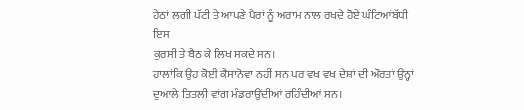ਹੇਠਾਂ ਲਗੀ ਪੱਟੀ ਤੇ ਆਪਣੇ ਪੈਰਾਂ ਨੂੰ ਅਰਾਮ ਨਾਲ ਰਖਦੇ ਹੋਏ ਘੰਟਿਆਂਬੱਧੀ ਇਸ
ਕੁਰਸੀ ਤੇ ਬੈਠ ਕੇ ਲਿਖ ਸਕਦੇ ਸਨ।
ਹਾਲਾਂਕਿ ਉਹ ਕੋਈ ਕੈਸਾਨੋਵਾ ਨਹੀਂ ਸਨ ਪਰ ਵਖ ਵਖ ਦੇਸ਼ਾਂ ਦੀ ਔਰਤਾਂ ਉਨ੍ਹਾਂ
ਦੁਆਲੇ ਤਿਤਲੀ ਵਾਂਗ ਮੰਡਰਾਉਂਦੀਆਂ ਰਹਿੰਦੀਆਂ ਸਨ।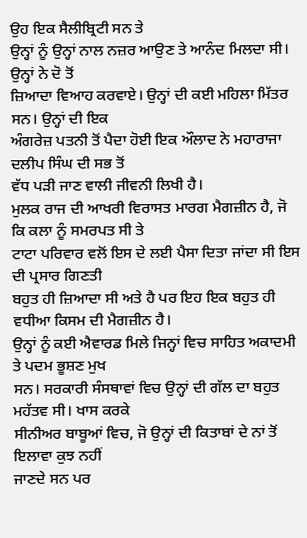ਉਹ ਇਕ ਸੈਲੀਬ੍ਰਿਟੀ ਸਨ ਤੇ
ਉਨ੍ਹਾਂ ਨੂੰ ਉਨ੍ਹਾਂ ਨਾਲ ਨਜ਼ਰ ਆਉਣ ਤੇ ਆਨੰਦ ਮਿਲਦਾ ਸੀ। ਉਨ੍ਹਾਂ ਨੇ ਦੋ ਤੋਂ
ਜ਼ਿਆਦਾ ਵਿਆਹ ਕਰਵਾਏ। ਉਨ੍ਹਾਂ ਦੀ ਕਈ ਮਹਿਲਾ ਮਿੱਤਰ ਸਨ। ਉਨ੍ਹਾਂ ਦੀ ਇਕ
ਅੰਗਰੇਜ਼ ਪਤਨੀ ਤੋਂ ਪੈਦਾ ਹੋਈ ਇਕ ਔਲਾਦ ਨੇ ਮਹਾਰਾਜਾ ਦਲੀਪ ਸਿੰਘ ਦੀ ਸਭ ਤੋਂ
ਵੱਧ ਪੜੀ ਜਾਣ ਵਾਲੀ ਜੀਵਨੀ ਲਿਖੀ ਹੈ।
ਮੁਲਕ ਰਾਜ ਦੀ ਆਖਰੀ ਵਿਰਾਸਤ ਮਾਰਗ ਮੈਗਜ਼ੀਨ ਹੈ, ਜੋ ਕਿ ਕਲਾ ਨੂੰ ਸਮਰਪਤ ਸੀ ਤੇ
ਟਾਟਾ ਪਰਿਵਾਰ ਵਲੋਂ ਇਸ ਦੇ ਲਈ ਪੈਸਾ ਦਿਤਾ ਜਾਂਦਾ ਸੀ ਇਸ ਦੀ ਪ੍ਰਸਾਰ ਗਿਣਤੀ
ਬਹੁਤ ਹੀ ਜ਼ਿਆਦਾ ਸੀ ਅਤੇ ਹੈ ਪਰ ਇਹ ਇਕ ਬਹੁਤ ਹੀ ਵਧੀਆ ਕਿਸਮ ਦੀ ਮੈਗਜ਼ੀਨ ਹੈ।
ਉਨ੍ਹਾਂ ਨੂੰ ਕਈ ਐਵਾਰਡ ਮਿਲੇ ਜਿਨ੍ਹਾਂ ਵਿਚ ਸਾਹਿਤ ਅਕਾਦਮੀ ਤੇ ਪਦਮ ਭੂਸ਼ਣ ਮੁਖ
ਸਨ। ਸਰਕਾਰੀ ਸੰਸਥਾਵਾਂ ਵਿਚ ਉਨ੍ਹਾਂ ਦੀ ਗੱਲ ਦਾ ਬਹੁਤ ਮਹੱਤਵ ਸੀ। ਖਾਸ ਕਰਕੇ
ਸੀਨੀਅਰ ਬਾਬੂਆਂ ਵਿਚ, ਜੋ ਉਨ੍ਹਾਂ ਦੀ ਕਿਤਾਬਾਂ ਦੇ ਨਾਂ ਤੋਂ ਇਲਾਵਾ ਕੁਝ ਨਹੀਂ
ਜਾਣਦੇ ਸਨ ਪਰ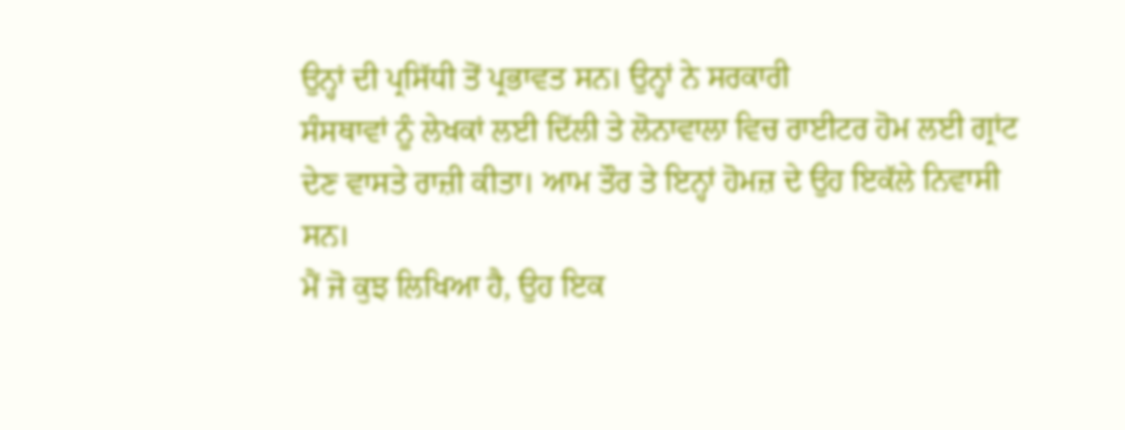ਉਨ੍ਹਾਂ ਦੀ ਪ੍ਰਸਿੱਧੀ ਤੋਂ ਪ੍ਰਭਾਵਤ ਸਨ। ਉਨ੍ਹਾਂ ਨੇ ਸਰਕਾਰੀ
ਸੰਸਥਾਵਾਂ ਨੂੰ ਲੇਖਕਾਂ ਲਈ ਦਿੱਲੀ ਤੇ ਲੋਨਾਵਾਲਾ ਵਿਚ ਰਾਈਟਰ ਹੋਮ ਲਈ ਗ੍ਰਾਂਟ
ਦੇਣ ਵਾਸਤੇ ਰਾਜ਼ੀ ਕੀਤਾ। ਆਮ ਤੌਰ ਤੇ ਇਨ੍ਹਾਂ ਹੋਮਜ਼ ਦੇ ਉਹ ਇਕੱਲੇ ਨਿਵਾਸੀ
ਸਨ।
ਮੈਂ ਜੋ ਕੁਝ ਲਿਖਿਆ ਹੈ, ਉਹ ਇਕ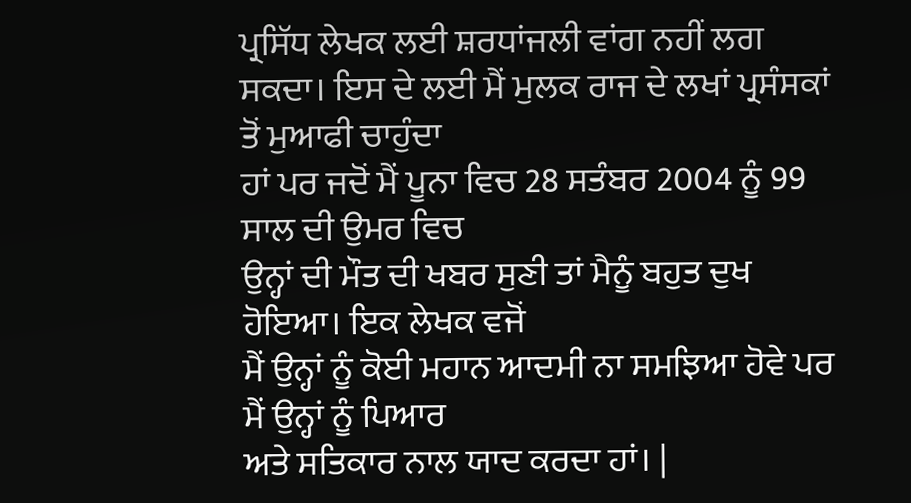ਪ੍ਰਸਿੱਧ ਲੇਖਕ ਲਈ ਸ਼ਰਧਾਂਜਲੀ ਵਾਂਗ ਨਹੀਂ ਲਗ
ਸਕਦਾ। ਇਸ ਦੇ ਲਈ ਮੈਂ ਮੁਲਕ ਰਾਜ ਦੇ ਲਖਾਂ ਪ੍ਰਸੰਸਕਾਂ ਤੋਂ ਮੁਆਫੀ ਚਾਹੁੰਦਾ
ਹਾਂ ਪਰ ਜਦੋਂ ਮੈਂ ਪੂਨਾ ਵਿਚ 28 ਸਤੰਬਰ 2004 ਨੂੰ 99 ਸਾਲ ਦੀ ਉਮਰ ਵਿਚ
ਉਨ੍ਹਾਂ ਦੀ ਮੌਤ ਦੀ ਖਬਰ ਸੁਣੀ ਤਾਂ ਮੈਨੂੰ ਬਹੁਤ ਦੁਖ ਹੋਇਆ। ਇਕ ਲੇਖਕ ਵਜੋਂ
ਮੈਂ ਉਨ੍ਹਾਂ ਨੂੰ ਕੋਈ ਮਹਾਨ ਆਦਮੀ ਨਾ ਸਮਝਿਆ ਹੋਵੇ ਪਰ ਮੈਂ ਉਨ੍ਹਾਂ ਨੂੰ ਪਿਆਰ
ਅਤੇ ਸਤਿਕਾਰ ਨਾਲ ਯਾਦ ਕਰਦਾ ਹਾਂ। |